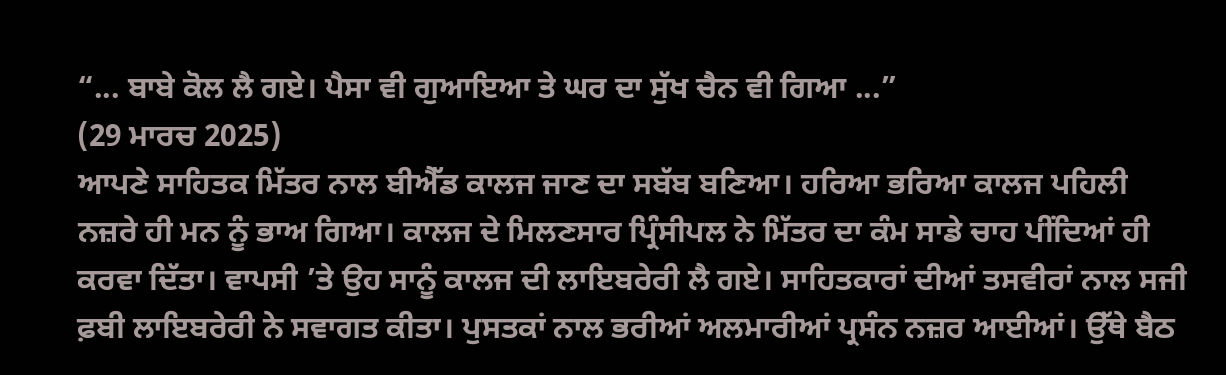“... ਬਾਬੇ ਕੋਲ ਲੈ ਗਏ। ਪੈਸਾ ਵੀ ਗੁਆਇਆ ਤੇ ਘਰ ਦਾ ਸੁੱਖ ਚੈਨ ਵੀ ਗਿਆ ...”
(29 ਮਾਰਚ 2025)
ਆਪਣੇ ਸਾਹਿਤਕ ਮਿੱਤਰ ਨਾਲ ਬੀਐੱਡ ਕਾਲਜ ਜਾਣ ਦਾ ਸਬੱਬ ਬਣਿਆ। ਹਰਿਆ ਭਰਿਆ ਕਾਲਜ ਪਹਿਲੀ ਨਜ਼ਰੇ ਹੀ ਮਨ ਨੂੰ ਭਾਅ ਗਿਆ। ਕਾਲਜ ਦੇ ਮਿਲਣਸਾਰ ਪ੍ਰਿੰਸੀਪਲ ਨੇ ਮਿੱਤਰ ਦਾ ਕੰਮ ਸਾਡੇ ਚਾਹ ਪੀਂਦਿਆਂ ਹੀ ਕਰਵਾ ਦਿੱਤਾ। ਵਾਪਸੀ ’ਤੇ ਉਹ ਸਾਨੂੰ ਕਾਲਜ ਦੀ ਲਾਇਬਰੇਰੀ ਲੈ ਗਏ। ਸਾਹਿਤਕਾਰਾਂ ਦੀਆਂ ਤਸਵੀਰਾਂ ਨਾਲ ਸਜੀ ਫ਼ਬੀ ਲਾਇਬਰੇਰੀ ਨੇ ਸਵਾਗਤ ਕੀਤਾ। ਪੁਸਤਕਾਂ ਨਾਲ ਭਰੀਆਂ ਅਲਮਾਰੀਆਂ ਪ੍ਰਸੰਨ ਨਜ਼ਰ ਆਈਆਂ। ਉੱਥੇ ਬੈਠ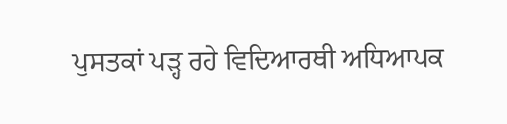ਪੁਸਤਕਾਂ ਪੜ੍ਹ ਰਹੇ ਵਿਦਿਆਰਥੀ ਅਧਿਆਪਕ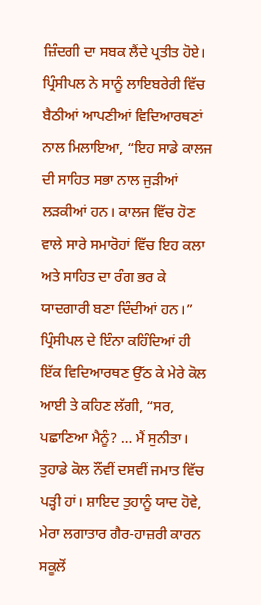ਜ਼ਿੰਦਗੀ ਦਾ ਸਬਕ ਲੈਂਦੇ ਪ੍ਰਤੀਤ ਹੋਏ।
ਪ੍ਰਿੰਸੀਪਲ ਨੇ ਸਾਨੂੰ ਲਾਇਬਰੇਰੀ ਵਿੱਚ ਬੈਠੀਆਂ ਆਪਣੀਆਂ ਵਿਦਿਆਰਥਣਾਂ ਨਾਲ ਮਿਲਾਇਆ, “ਇਹ ਸਾਡੇ ਕਾਲਜ ਦੀ ਸਾਹਿਤ ਸਭਾ ਨਾਲ ਜੁੜੀਆਂ ਲੜਕੀਆਂ ਹਨ। ਕਾਲਜ ਵਿੱਚ ਹੋਣ ਵਾਲੇ ਸਾਰੇ ਸਮਾਰੋਹਾਂ ਵਿੱਚ ਇਹ ਕਲਾ ਅਤੇ ਸਾਹਿਤ ਦਾ ਰੰਗ ਭਰ ਕੇ ਯਾਦਗਾਰੀ ਬਣਾ ਦਿੰਦੀਆਂ ਹਨ।” ਪ੍ਰਿੰਸੀਪਲ ਦੇ ਇੰਨਾ ਕਹਿੰਦਿਆਂ ਹੀ ਇੱਕ ਵਿਦਿਆਰਥਣ ਉੱਠ ਕੇ ਮੇਰੇ ਕੋਲ ਆਈ ਤੇ ਕਹਿਣ ਲੱਗੀ, “ਸਰ, ਪਛਾਣਿਆ ਮੈਨੂੰ? … ਮੈਂ ਸੁਨੀਤਾ। ਤੁਹਾਡੇ ਕੋਲ ਨੌਂਵੀਂ ਦਸਵੀਂ ਜਮਾਤ ਵਿੱਚ ਪੜ੍ਹੀ ਹਾਂ। ਸ਼ਾਇਦ ਤੁਹਾਨੂੰ ਯਾਦ ਹੋਵੇ, ਮੇਰਾ ਲਗਾਤਾਰ ਗੈਰ-ਹਾਜ਼ਰੀ ਕਾਰਨ ਸਕੂਲੋਂ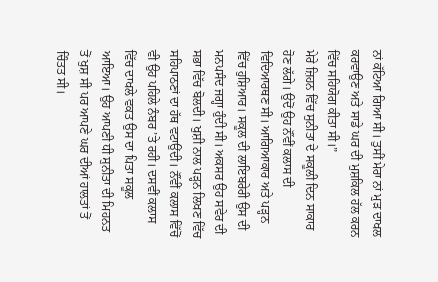ਨਾਂ ਕੱਟਿਆ ਗਿਆ ਸੀ। ਤੁਸੀਂ ਮੇਰਾ ਨਾਂ ਮੁੜ ਦਾਖਲ ਕਰਵਾਉਣ ਅਤੇ ਸਾਡੇ ਘਰ ਦੀ ਮੁਸ਼ਕਿਲ ਹੱਲ ਕਰਨ ਵਿੱਚ ਸਹਿਯੋਗ ਕੀਤਾ ਸੀ।”
ਮੇਰੇ ਜ਼ਿਹਨ ਵਿੱਚ ਸੁਨੀਤਾ ਦੇ ਸਕੂਲੀ ਦਿਨ ਸਾਕਾਰ ਹੋਣ ਲੱਗੇ। ਉਦੋਂ ਉਹ ਨੌਂਵੀਂ ਕਲਾਸ ਦੀ ਵਿਦਿਆਰਥਣ ਸੀ। ਆਗਿਆਕਾਰ ਅਤੇ ਪੜ੍ਹਨ ਵਿੱਚ ਹੁਸ਼ਿਆਰ। ਸਕੂਲ ਦੀ ਲਾਇਬਰੇਰੀ ਉਸ ਦੀ ਮਨਪਸੰਦ ਜਗ੍ਹਾ ਹੁੰਦੀ ਸੀ। ਅਕਸਰ ਉਹ ਸਵੇਰ ਦੀ ਸਭਾ ਵਿੱਚ ਬੋਲਦੀ। ਖੁਸ਼ੀ ਨਾਲ ਪੜ੍ਹਨ ਲਿਖਣ ਵਿੱਚ ਸਹਿਪਾਠਣਾਂ ਦਾ ਹੱਥ ਵਟਾਉਂਦੀ। ਨੌਂਵੀਂ ਕਲਾਸ ਵਿੱਚੋਂ ਵੀ ਉਹ ਪਹਿਲੇ ਨੰਬਰ ’ਤੇ ਰਹੀ। ਦਸਵੀਂ ਕਲਾਸ ਵਿੱਚ ਦਾਖਲੇ ਵਕਤ ਉਸ ਦਾ ਪਿਤਾ ਸਕੂਲ ਆਇਆ। ਉਹ ਆਪਣੀ ਧੀ ਸੁਨੀਤਾ ਦੀ ਮਿਹਨਤ ਤੋਂ ਖੁਸ਼ ਸੀ ਪਰ ਆਪਣੇ ਘਰ ਦੀਆਂ ਹਾਲਤਾਂ ਤੋਂ ਚਿੰਤਤ ਸੀ।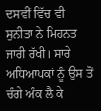ਦਸਵੀਂ ਵਿੱਚ ਵੀ ਸੁਨੀਤਾ ਨੇ ਮਿਹਨਤ ਜਾਰੀ ਰੱਖੀ। ਸਾਰੇ ਅਧਿਆਪਕਾਂ ਨੂੰ ਉਸ ਤੋਂ ਚੰਗੇ ਅੰਕ ਲੈ ਕੇ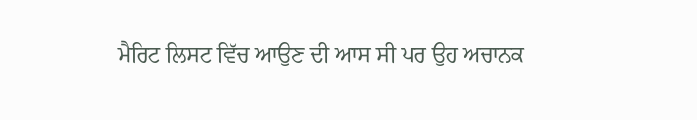ਮੈਰਿਟ ਲਿਸਟ ਵਿੱਚ ਆਉਣ ਦੀ ਆਸ ਸੀ ਪਰ ਉਹ ਅਚਾਨਕ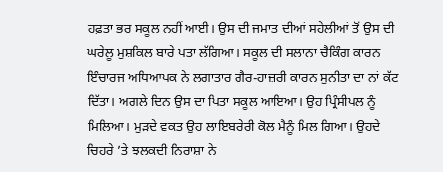ਹਫ਼ਤਾ ਭਰ ਸਕੂਲ ਨਹੀਂ ਆਈ। ਉਸ ਦੀ ਜਮਾਤ ਦੀਆਂ ਸਹੇਲੀਆਂ ਤੋਂ ਉਸ ਦੀ ਘਰੇਲੂ ਮੁਸ਼ਕਿਲ ਬਾਰੇ ਪਤਾ ਲੱਗਿਆ। ਸਕੂਲ ਦੀ ਸਲਾਨਾ ਚੈਕਿੰਗ ਕਾਰਨ ਇੰਚਾਰਜ ਅਧਿਆਪਕ ਨੇ ਲਗਾਤਾਰ ਗੈਰ-ਹਾਜ਼ਰੀ ਕਾਰਨ ਸੁਨੀਤਾ ਦਾ ਨਾਂ ਕੱਟ ਦਿੱਤਾ। ਅਗਲੇ ਦਿਨ ਉਸ ਦਾ ਪਿਤਾ ਸਕੂਲ ਆਇਆ। ਉਹ ਪ੍ਰਿੰਸੀਪਲ ਨੂੰ ਮਿਲਿਆ। ਮੁੜਦੇ ਵਕਤ ਉਹ ਲਾਇਬਰੇਰੀ ਕੋਲ ਮੈਨੂੰ ਮਿਲ ਗਿਆ। ਉਹਦੇ ਚਿਹਰੇ ’ਤੇ ਝਲਕਦੀ ਨਿਰਾਸ਼ਾ ਨੇ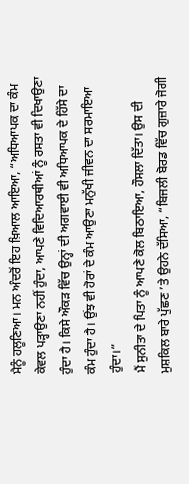ਮੈਨੂੰ ਹਲੂਣਿਆ। ਮਨ ਅੰਦਰੋਂ ਇਹ ਖ਼ਿਆਲ ਆਇਆ, “ਅਧਿਆਪਕ ਦਾ ਕੰਮ ਕੇਵਲ ਪੜ੍ਹਾਉਣਾ ਨਹੀਂ ਹੁੰਦਾ, ਆਪਣੇ ਵਿਦਿਆਰਥੀਆਂ ਨੂੰ ਰਸਤਾ ਵੀ ਦਿਖਾਉਣਾ ਹੁੰਦਾ ਹੈ। ਕਿਸੇ ਔਕੜ ਵਿੱਚ ਉਨ੍ਹਾਂ ਦੀ ਅਗਵਾਈ ਵੀ ਅਧਿਆਪਕ ਦੇ ਹਿੱਸੇ ਦਾ ਕੰਮ ਹੁੰਦਾ ਹੈ। ਉਂਝ ਵੀ ਹੋਰਾਂ ਦੇ ਕੰਮ ਆਉਣਾ ਮਨੁੱਖੀ ਜੀਵਨ ਦਾ ਸਰਮਾਇਆ ਹੁੰਦਾ।”
ਮੈਂ ਸੁਨੀਤਾ ਦੇ ਪਿਤਾ ਨੂੰ ਆਪਣੇ ਕੋਲ ਬਿਠਾਇਆ, ਹੌਸਲਾ ਦਿੱਤਾ। ਉਸ ਦੀ ਮੁਸ਼ਕਿਲ ਬਾਰੇ ਪੁੱਛਣ ’ਤੇ ਉਹਨੇ ਦੱਸਿਆ, “ਬਿਜਲੀ ਬੋਰਡ ਵਿੱਚ ਗੁਜ਼ਾਰੇ ਜੋਗੀ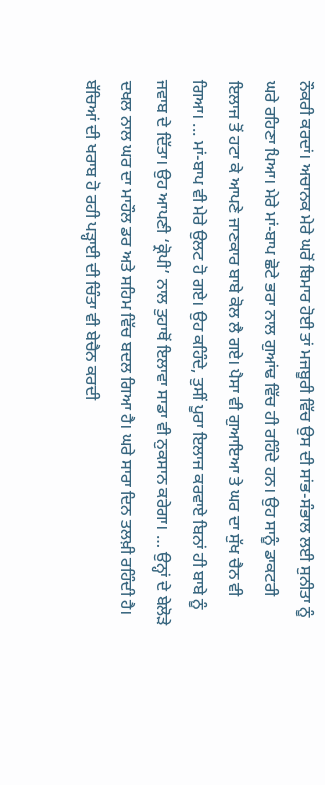ਨੌਕਰੀ ਕਰਦਾਂ। ਅਚਾਨਕ ਮੇਰੇ ਘਰੋਂ ਬਿਮਾਰ ਹੋਈ ਤਾਂ ਮਜਬੂਰੀ ਵਿੱਚ ਉਸ ਦੀ ਸਾਂਭ-ਸੰਭਾਲ ਲਈ ਸੁਨੀਤਾ ਨੂੰ ਘਰੇ ਰਹਿਣਾ ਪਿਆ। ਮੇਰੇ ਮਾਂ-ਬਾਪ ਛੋਟੇ ਭਰਾ ਨਾਲ ਗੁਆਂਢ ਵਿੱਚ ਹੀ ਰਹਿੰਦੇ ਹਨ। ਉਹ ਸਾਨੂੰ ਡਾਕਟਰੀ ਇਲਾਜ ਤੋਂ ਹਟਾ ਕੇ ਆਪਣੇ ਜਾਣਕਾਰ ਬਾਬੇ ਕੋਲ ਲੈ ਗਏ। ਪੈਸਾ ਵੀ ਗੁਆਇਆ ਤੇ ਘਰ ਦਾ ਸੁੱਖ ਚੈਨ ਵੀ ਗਿਆ। ... ਮਾਂ-ਬਾਪ ਵੀ ਮੇਰੇ ਉਲਟ ਹੋ ਗਏ। ਉਹ ਕਹਿੰਦੇ, ਤੁਸੀਂ ਪੂਰਾ ਇਲਾਜ ਕਰਵਾਏ ਬਿਨਾਂ ਹੀ ਬਾਬੇ ਨੂੰ ਜਵਾਬ ਦੇ ਦਿੱਤਾ। ਉਹ ਆਪਣੀ ‘ਕ੍ਰੋਪੀ’ ਨਾਲ ਤੁਹਾਥੋਂ ਇਲਾਵਾ ਸਾਡਾ ਵੀ ਨੁਕਸਾਨ ਕਰੇਗਾ। … ਉਨ੍ਹਾਂ ਦੇ ਬੇਲੋੜੇ ਦਖਲ ਨਾਲ ਘਰ ਦਾ ਮਾਹੌਲ ਡਰ ਅਤੇ ਸਹਿਮ ਵਿੱਚ ਬਦਲ ਗਿਆ ਹੈ। ਘਰੇ ਸਾਰਾ ਦਿਨ ਤਲਖ਼ੀ ਰਹਿੰਦੀ ਹੈ। ਬੱਚਿਆਂ ਦੀ ਖਰਾਬ ਹੋ ਰਹੀ ਪੜ੍ਹਾਈ ਦੀ ਚਿੰਤਾ ਵੀ ਬੇਚੈਨ ਕਰਦੀ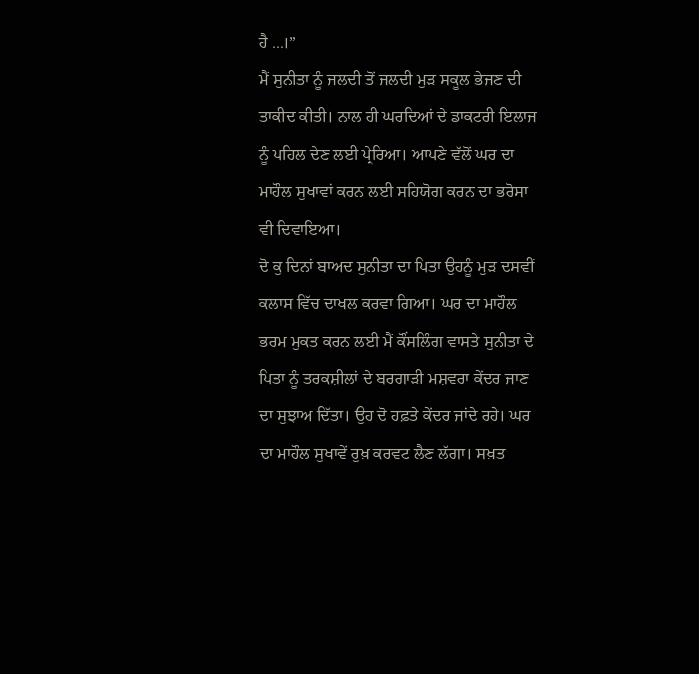ਹੈ ...।”
ਮੈਂ ਸੁਨੀਤਾ ਨੂੰ ਜਲਦੀ ਤੋਂ ਜਲਦੀ ਮੁੜ ਸਕੂਲ ਭੇਜਣ ਦੀ ਤਾਕੀਦ ਕੀਤੀ। ਨਾਲ ਹੀ ਘਰਦਿਆਂ ਦੇ ਡਾਕਟਰੀ ਇਲਾਜ ਨੂੰ ਪਹਿਲ ਦੇਣ ਲਈ ਪ੍ਰੇਰਿਆ। ਆਪਣੇ ਵੱਲੋਂ ਘਰ ਦਾ ਮਾਹੌਲ ਸੁਖਾਵਾਂ ਕਰਨ ਲਈ ਸਹਿਯੋਗ ਕਰਨ ਦਾ ਭਰੋਸਾ ਵੀ ਦਿਵਾਇਆ।
ਦੋ ਕੁ ਦਿਨਾਂ ਬਾਅਦ ਸੁਨੀਤਾ ਦਾ ਪਿਤਾ ਉਹਨੂੰ ਮੁੜ ਦਸਵੀਂ ਕਲਾਸ ਵਿੱਚ ਦਾਖਲ ਕਰਵਾ ਗਿਆ। ਘਰ ਦਾ ਮਾਹੌਲ ਭਰਮ ਮੁਕਤ ਕਰਨ ਲਈ ਮੈਂ ਕੌਂਸਲਿੰਗ ਵਾਸਤੇ ਸੁਨੀਤਾ ਦੇ ਪਿਤਾ ਨੂੰ ਤਰਕਸ਼ੀਲਾਂ ਦੇ ਬਰਗਾੜੀ ਮਸ਼ਵਰਾ ਕੇਂਦਰ ਜਾਣ ਦਾ ਸੁਝਾਅ ਦਿੱਤਾ। ਉਹ ਦੋ ਹਫ਼ਤੇ ਕੇਂਦਰ ਜਾਂਦੇ ਰਹੇ। ਘਰ ਦਾ ਮਾਹੌਲ ਸੁਖਾਵੇਂ ਰੁਖ਼ ਕਰਵਟ ਲੈਣ ਲੱਗਾ। ਸਖ਼ਤ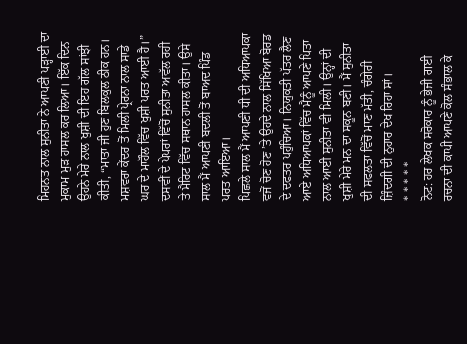ਮਿਹਨਤ ਨਾਲ ਸੁਨੀਤਾ ਨੇ ਆਪਣੀ ਪੜ੍ਹਾਈ ਦਾ ਮੁਕਾਮ ਮੁੜ ਹਾਸਲ ਕਰ ਲਿਆ। ਇੱਕ ਦਿਨ ਉਹਨੇ ਮੇਰੇ ਨਾਲ ਖੁਸ਼ੀ ਦੀ ਇਹ ਗੱਲ ਸਾਂਝੀ ਕੀਤੀ, “ਮਾਤਾ ਜੀ ਹੁਣ ਬਿਲਕੁਲ ਠੀਕ ਹਨ। ਮਸ਼ਵਰਾ ਕੇਂਦਰ ਤੋਂ ਮਿਲੀ ਪ੍ਰੇਰਨਾ ਨਾਲ ਸਾਡੇ ਘਰ ਦੇ ਮਾਹੌਲ ਵਿੱਚ ਖੁਸ਼ੀ ਪਰਤ ਆਈ ਹੈ।”
ਦਸਵੀਂ ਦੇ ਪੇਪਰਾਂ ਵਿੱਚੋਂ ਸੁਨੀਤਾ ਅਵੱਲ ਰਹੀ ਤੇ ਮੈਰਿਟ ਵਿੱਚ ਸਥਾਨ ਹਾਸਲ ਕੀਤਾ। ਉਸੇ ਸਾਲ ਮੈਂ ਆਪਣੀ ਬਦਲੀ ਤੋਂ ਬਾਅਦ ਪਿੰਡ ਪਰਤ ਆਇਆ।
ਪਿਛਲੇ ਸਾਲ ਮੈਂ ਆਪਣੀ ਧੀ ਦੀ ਅਧਿਆਪਕਾ ਵਜੋਂ ਚੋਣ ਹੋਣ ’ਤੇ ਉਹਦੇ ਨਾਲ ਸਿੱਖਿਆ ਬੋਰਡ ਦੇ ਦਫਤਰ ਪਹੁੰਚਿਆ। ਨਿਯੁਕਤੀ ਪੱਤਰ ਲੈਣ ਆਏ ਅਧਿਆਪਕਾਂ ਵਿੱਚ ਮੈਨੂੰ ਆਪਣੇ ਪਿਤਾ ਨਾਲ ਆਈ ਸੁਨੀਤਾ ਵੀ ਮਿਲੀ। ਉਨ੍ਹਾਂ ਦੀ ਖੁਸ਼ੀ ਮੇਰੇ ਮਨ ਦਾ ਸਕੂਨ ਬਣੀ। ਮੈਂ ਸੁਨੀਤਾ ਦੀ ਸਫਲਤਾ ਵਿੱਚੋਂ ਮਾਣ ਮੱਤੀ, ਚੰਗੇਰੀ ਜ਼ਿੰਦਗੀ ਦੀ ਨੁਹਾਰ ਦੇਖ ਰਿਹਾ ਸਾਂ।
* * * * *
ਨੋਟ: ਹਰ ਲੇਖਕ ਸਰੋਕਾਰ ਨੂੰ ਭੇਜੀ ਗਈ ਰਚਨਾ ਦੀ ਕਾਪੀ ਆਪਣੇ ਕੋਲ ਸੰਭਾਲ ਕੇ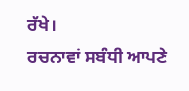ਰੱਖੇ।
ਰਚਨਾਵਾਂ ਸਬੰਧੀ ਆਪਣੇ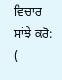ਵਿਚਾਰ ਸਾਂਝੇ ਕਰੋ: (